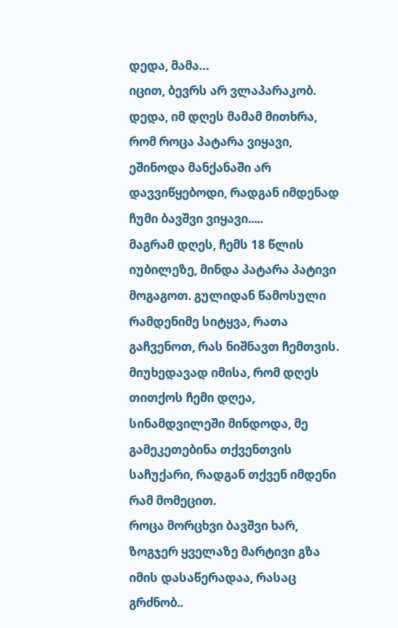დედა, მამა…
იცით, ბევრს არ ვლაპარაკობ. დედა, იმ დღეს მამამ მითხრა, რომ როცა პატარა ვიყავი, ეშინოდა მანქანაში არ დავვიწყებოდი, რადგან იმდენად ჩუმი ბავშვი ვიყავი.....
მაგრამ დღეს, ჩემს 18 წლის იუბილეზე, მინდა პატარა პატივი მოგაგოთ. გულიდან წამოსული რამდენიმე სიტყვა, რათა გაჩვენოთ, რას ნიშნავთ ჩემთვის. მიუხედავად იმისა, რომ დღეს თითქოს ჩემი დღეა, სინამდვილეში მინდოდა, მე გამეკეთებინა თქვენთვის საჩუქარი, რადგან თქვენ იმდენი რამ მომეცით.
როცა მორცხვი ბავშვი ხარ, ზოგჯერ ყველაზე მარტივი გზა იმის დასაწერადაა, რასაც გრძნობ..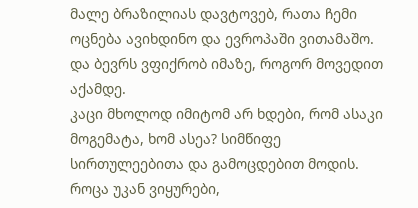მალე ბრაზილიას დავტოვებ, რათა ჩემი ოცნება ავიხდინო და ევროპაში ვითამაშო. და ბევრს ვფიქრობ იმაზე, როგორ მოვედით აქამდე.
კაცი მხოლოდ იმიტომ არ ხდები, რომ ასაკი მოგემატა, ხომ ასეა? სიმწიფე სირთულეებითა და გამოცდებით მოდის.
როცა უკან ვიყურები,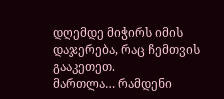დღემდე მიჭირს იმის დაჯერება, რაც ჩემთვის გააკეთეთ.
მართლა… რამდენი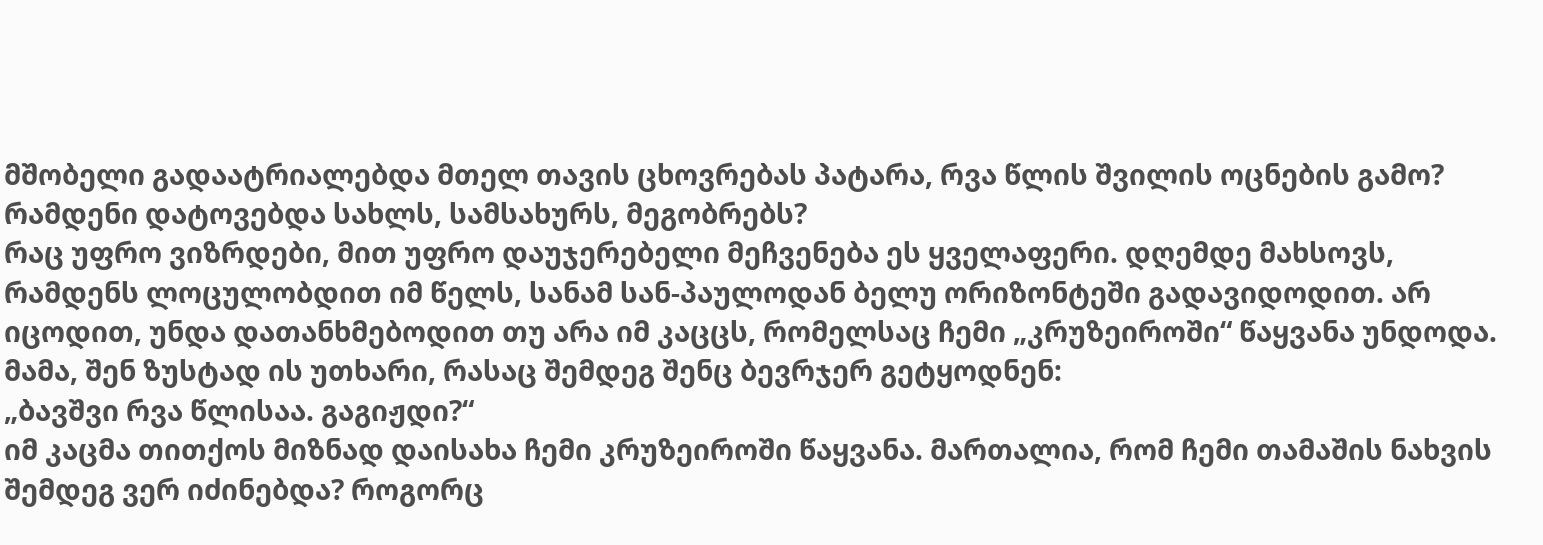მშობელი გადაატრიალებდა მთელ თავის ცხოვრებას პატარა, რვა წლის შვილის ოცნების გამო?
რამდენი დატოვებდა სახლს, სამსახურს, მეგობრებს?
რაც უფრო ვიზრდები, მით უფრო დაუჯერებელი მეჩვენება ეს ყველაფერი. დღემდე მახსოვს, რამდენს ლოცულობდით იმ წელს, სანამ სან-პაულოდან ბელუ ორიზონტეში გადავიდოდით. არ იცოდით, უნდა დათანხმებოდით თუ არა იმ კაცცს, რომელსაც ჩემი „კრუზეიროში“ წაყვანა უნდოდა.
მამა, შენ ზუსტად ის უთხარი, რასაც შემდეგ შენც ბევრჯერ გეტყოდნენ:
„ბავშვი რვა წლისაა. გაგიჟდი?“
იმ კაცმა თითქოს მიზნად დაისახა ჩემი კრუზეიროში წაყვანა. მართალია, რომ ჩემი თამაშის ნახვის შემდეგ ვერ იძინებდა? როგორც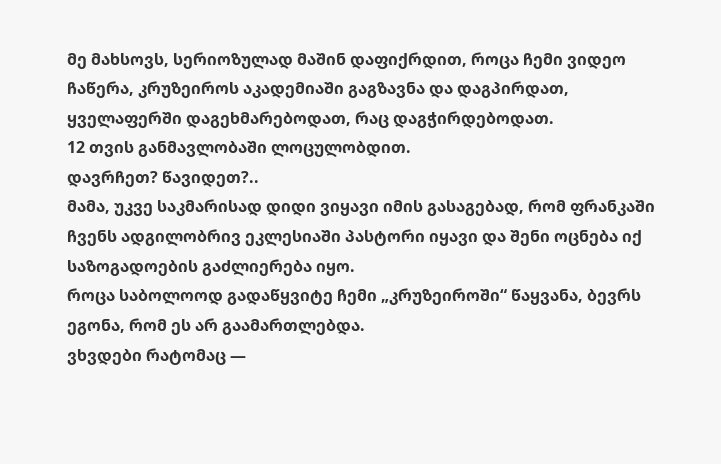მე მახსოვს, სერიოზულად მაშინ დაფიქრდით, როცა ჩემი ვიდეო ჩაწერა, კრუზეიროს აკადემიაში გაგზავნა და დაგპირდათ, ყველაფერში დაგეხმარებოდათ, რაც დაგჭირდებოდათ.
12 თვის განმავლობაში ლოცულობდით.
დავრჩეთ? წავიდეთ?..
მამა, უკვე საკმარისად დიდი ვიყავი იმის გასაგებად, რომ ფრანკაში ჩვენს ადგილობრივ ეკლესიაში პასტორი იყავი და შენი ოცნება იქ საზოგადოების გაძლიერება იყო.
როცა საბოლოოდ გადაწყვიტე ჩემი „კრუზეიროში“ წაყვანა, ბევრს ეგონა, რომ ეს არ გაამართლებდა.
ვხვდები რატომაც —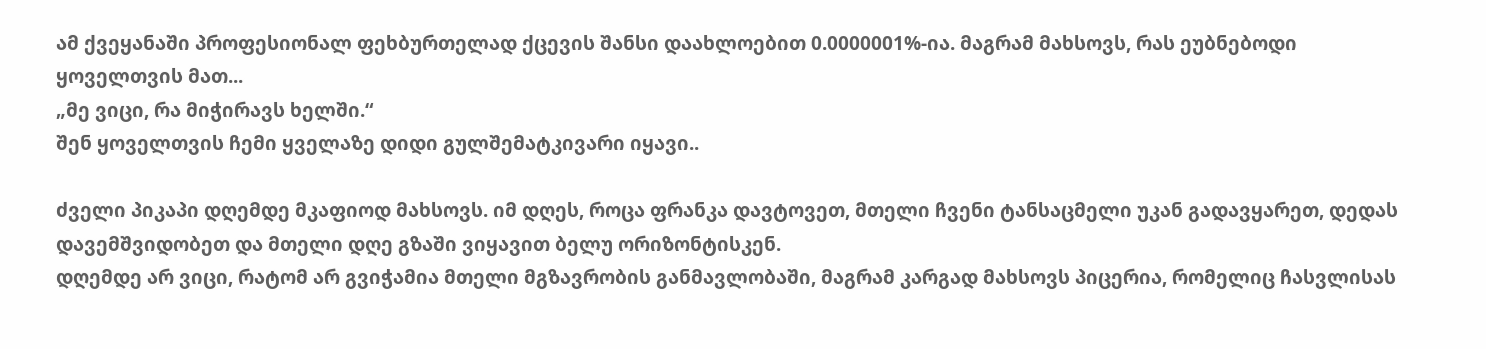ამ ქვეყანაში პროფესიონალ ფეხბურთელად ქცევის შანსი დაახლოებით 0.0000001%-ია. მაგრამ მახსოვს, რას ეუბნებოდი ყოველთვის მათ...
„მე ვიცი, რა მიჭირავს ხელში.“
შენ ყოველთვის ჩემი ყველაზე დიდი გულშემატკივარი იყავი..

ძველი პიკაპი დღემდე მკაფიოდ მახსოვს. იმ დღეს, როცა ფრანკა დავტოვეთ, მთელი ჩვენი ტანსაცმელი უკან გადავყარეთ, დედას დავემშვიდობეთ და მთელი დღე გზაში ვიყავით ბელუ ორიზონტისკენ.
დღემდე არ ვიცი, რატომ არ გვიჭამია მთელი მგზავრობის განმავლობაში, მაგრამ კარგად მახსოვს პიცერია, რომელიც ჩასვლისას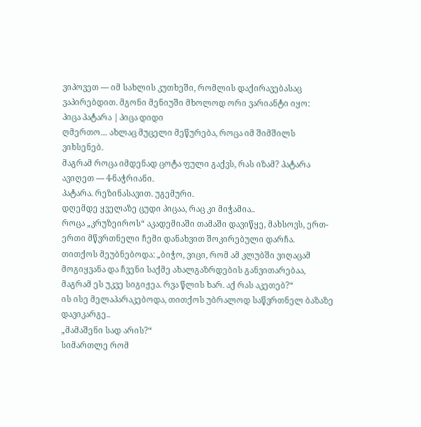ვიპოვეთ — იმ სახლის კუთხეში, რომლის დაქირავებასაც ვაპირებდით. მგონი მენიუში მხოლოდ ორი ვარიანტი იყო:
პიცა პატარა | პიცა დიდი
ღმერთო… ახლაც მუცელი მეწურება, როცა იმ შიმშილს ვიხსენებ.
მაგრამ როცა იმდენად ცოტა ფული გაქვს, რას იზამ? პატარა ავიღეთ — 4-ნაჭრიანი.
პატარა. რეზინასავით. უგემური.
დღემდე ყველაზე ცუდი პიცაა, რაც კი მიჭამია..
როცა „კრუზეიროს“ აკადემიაში თამაში დავიწყე, მახსოვს, ერთ-ერთი მწვრთნელი ჩემი დანახვით შოკირებული დარჩა.
თითქოს მეუბნებოდა: „ბიჭო, ვიცი, რომ ამ კლუბში ვიღაცამ მოგიყვანა და ჩვენი საქმე ახალგაზრდების განვითარებაა, მაგრამ ეს უკვე სიგიჟეა. რვა წლის ხარ. აქ რას აკეთებ?“
ის ისე მელაპარაკებოდა, თითქოს უბრალოდ საწვრთნელ ბაზაზე დავიკარგე..
„მამაშენი სად არის?“
სიმართლე რომ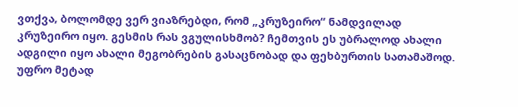ვთქვა, ბოლომდე ვერ ვიაზრებდი, რომ „კრუზეირო“ ნამდვილად კრუზეირო იყო. გესმის რას ვგულისხმობ? ჩემთვის ეს უბრალოდ ახალი ადგილი იყო ახალი მეგობრების გასაცნობად და ფეხბურთის სათამაშოდ. უფრო მეტად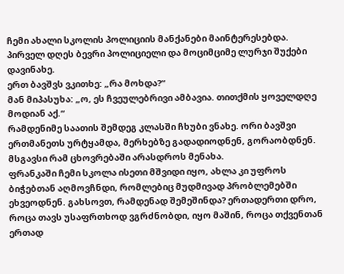ჩემი ახალი სკოლის პოლიციის მანქანები მაინტერესებდა.
პირველ დღეს ბევრი პოლიციელი და მოციმციმე ლურჯი შუქები დავინახე.
ერთ ბავშვს ვკითხე: „რა მოხდა?“
მან მიპასუხა: „ო, ეს ჩვეულებრივი ამბავია. თითქმის ყოველდღე მოდიან აქ.“
რამდენიმე საათის შემდეგ კლასში ჩხუბი ვნახე. ორი ბავშვი ერთმანეთს ურტყამდა, მერხებზე გადადიოდნენ, გორაობდნენ. მსგავსი რამ ცხოვრებაში არასდროს მენახა.
ფრანკაში ჩემი სკოლა ისეთი მშვიდი იყო, ახლა კი უფროს ბიჭებთან აღმოვჩნდი, რომლებიც მუდმივად პრობლემებში ეხვეოდნენ. გახსოვთ, რამდენად შემეშინდა? ერთადერთი დრო, როცა თავს უსაფრთხოდ ვგრძნობდი, იყო მაშინ, როცა თქვენთან ერთად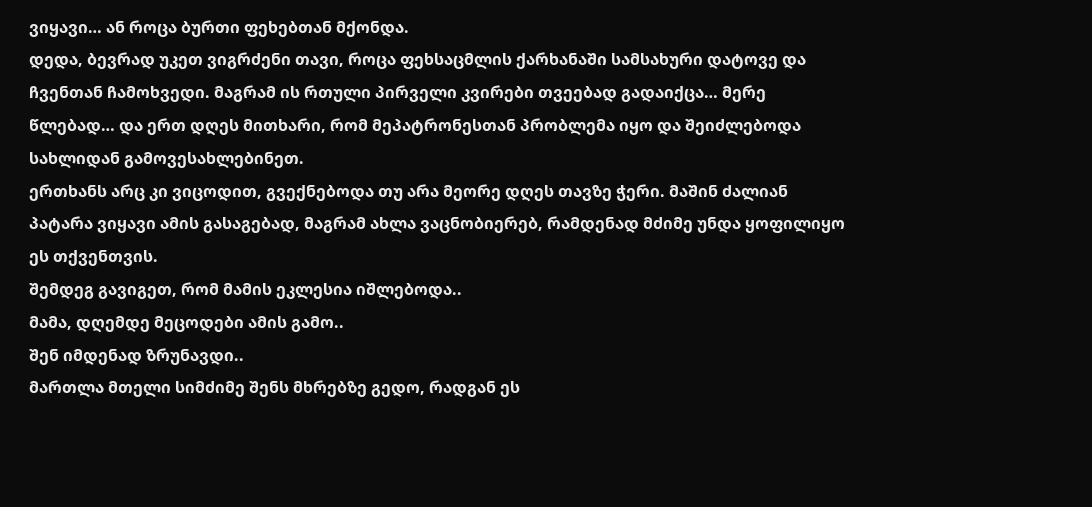ვიყავი… ან როცა ბურთი ფეხებთან მქონდა.
დედა, ბევრად უკეთ ვიგრძენი თავი, როცა ფეხსაცმლის ქარხანაში სამსახური დატოვე და ჩვენთან ჩამოხვედი. მაგრამ ის რთული პირველი კვირები თვეებად გადაიქცა… მერე წლებად… და ერთ დღეს მითხარი, რომ მეპატრონესთან პრობლემა იყო და შეიძლებოდა სახლიდან გამოვესახლებინეთ.
ერთხანს არც კი ვიცოდით, გვექნებოდა თუ არა მეორე დღეს თავზე ჭერი. მაშინ ძალიან პატარა ვიყავი ამის გასაგებად, მაგრამ ახლა ვაცნობიერებ, რამდენად მძიმე უნდა ყოფილიყო ეს თქვენთვის.
შემდეგ გავიგეთ, რომ მამის ეკლესია იშლებოდა..
მამა, დღემდე მეცოდები ამის გამო..
შენ იმდენად ზრუნავდი..
მართლა მთელი სიმძიმე შენს მხრებზე გედო, რადგან ეს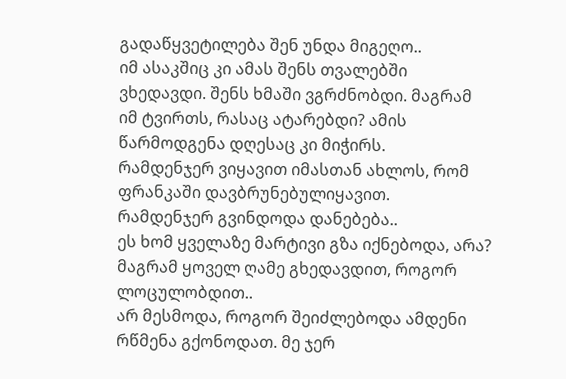გადაწყვეტილება შენ უნდა მიგეღო..
იმ ასაკშიც კი ამას შენს თვალებში ვხედავდი. შენს ხმაში ვგრძნობდი. მაგრამ იმ ტვირთს, რასაც ატარებდი? ამის წარმოდგენა დღესაც კი მიჭირს.
რამდენჯერ ვიყავით იმასთან ახლოს, რომ ფრანკაში დავბრუნებულიყავით.
რამდენჯერ გვინდოდა დანებება..
ეს ხომ ყველაზე მარტივი გზა იქნებოდა, არა?
მაგრამ ყოველ ღამე გხედავდით, როგორ ლოცულობდით..
არ მესმოდა, როგორ შეიძლებოდა ამდენი რწმენა გქონოდათ. მე ჯერ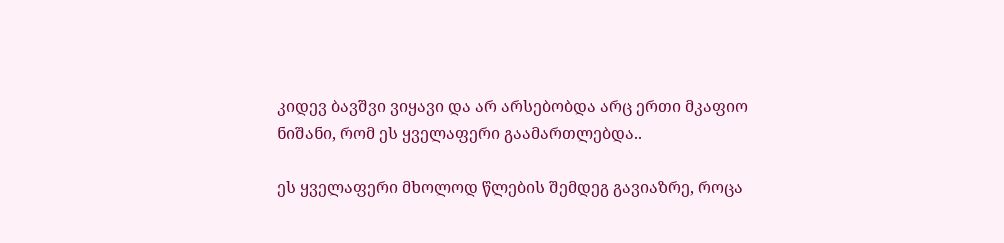კიდევ ბავშვი ვიყავი და არ არსებობდა არც ერთი მკაფიო ნიშანი, რომ ეს ყველაფერი გაამართლებდა..

ეს ყველაფერი მხოლოდ წლების შემდეგ გავიაზრე, როცა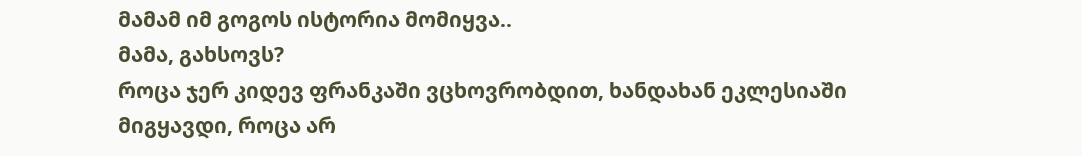მამამ იმ გოგოს ისტორია მომიყვა..
მამა, გახსოვს?
როცა ჯერ კიდევ ფრანკაში ვცხოვრობდით, ხანდახან ეკლესიაში მიგყავდი, როცა არ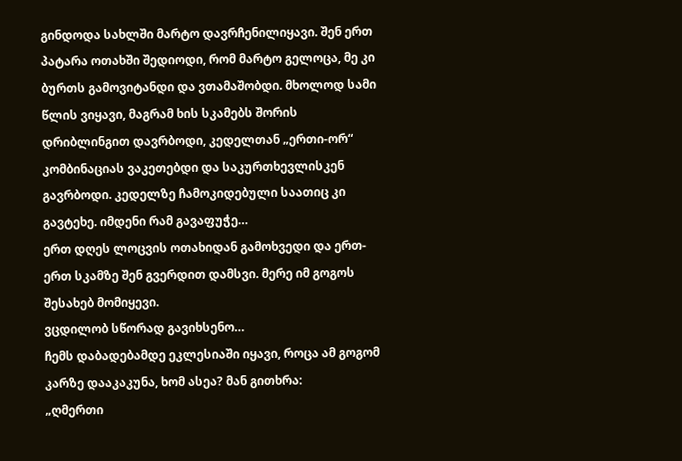გინდოდა სახლში მარტო დავრჩენილიყავი. შენ ერთ პატარა ოთახში შედიოდი, რომ მარტო გელოცა, მე კი ბურთს გამოვიტანდი და ვთამაშობდი. მხოლოდ სამი წლის ვიყავი, მაგრამ ხის სკამებს შორის დრიბლინგით დავრბოდი, კედელთან „ერთი-ორ“ კომბინაციას ვაკეთებდი და საკურთხევლისკენ გავრბოდი. კედელზე ჩამოკიდებული საათიც კი გავტეხე. იმდენი რამ გავაფუჭე…
ერთ დღეს ლოცვის ოთახიდან გამოხვედი და ერთ-ერთ სკამზე შენ გვერდით დამსვი. მერე იმ გოგოს შესახებ მომიყევი.
ვცდილობ სწორად გავიხსენო…
ჩემს დაბადებამდე ეკლესიაში იყავი, როცა ამ გოგომ კარზე დააკაკუნა, ხომ ასეა? მან გითხრა:
„ღმერთი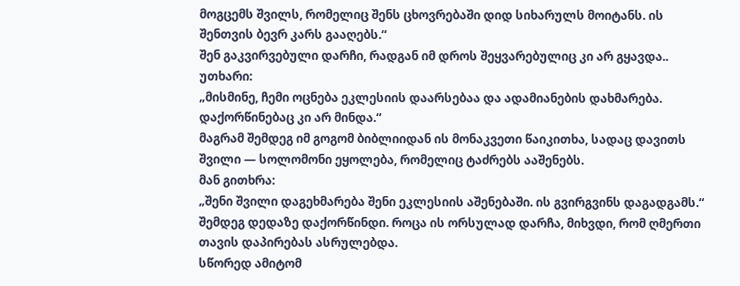მოგცემს შვილს, რომელიც შენს ცხოვრებაში დიდ სიხარულს მოიტანს. ის შენთვის ბევრ კარს გააღებს.“
შენ გაკვირვებული დარჩი, რადგან იმ დროს შეყვარებულიც კი არ გყავდა..
უთხარი:
„მისმინე, ჩემი ოცნება ეკლესიის დაარსებაა და ადამიანების დახმარება. დაქორწინებაც კი არ მინდა.“
მაგრამ შემდეგ იმ გოგომ ბიბლიიდან ის მონაკვეთი წაიკითხა, სადაც დავითს შვილი — სოლომონი ეყოლება, რომელიც ტაძრებს ააშენებს.
მან გითხრა:
„შენი შვილი დაგეხმარება შენი ეკლესიის აშენებაში. ის გვირგვინს დაგადგამს.“
შემდეგ დედაზე დაქორწინდი. როცა ის ორსულად დარჩა, მიხვდი, რომ ღმერთი თავის დაპირებას ასრულებდა.
სწორედ ამიტომ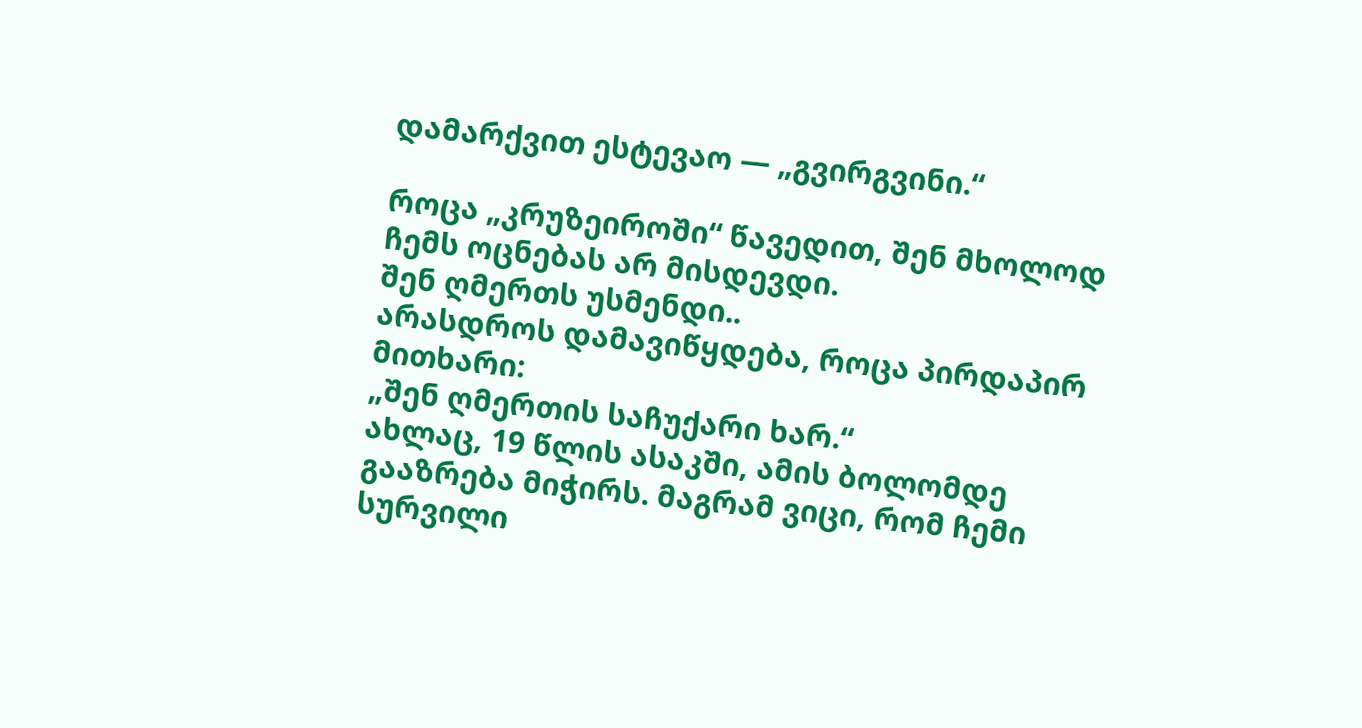დამარქვით ესტევაო — „გვირგვინი.“

როცა „კრუზეიროში“ წავედით, შენ მხოლოდ ჩემს ოცნებას არ მისდევდი.
შენ ღმერთს უსმენდი..
არასდროს დამავიწყდება, როცა პირდაპირ მითხარი:
„შენ ღმერთის საჩუქარი ხარ.“
ახლაც, 19 წლის ასაკში, ამის ბოლომდე გააზრება მიჭირს. მაგრამ ვიცი, რომ ჩემი სურვილი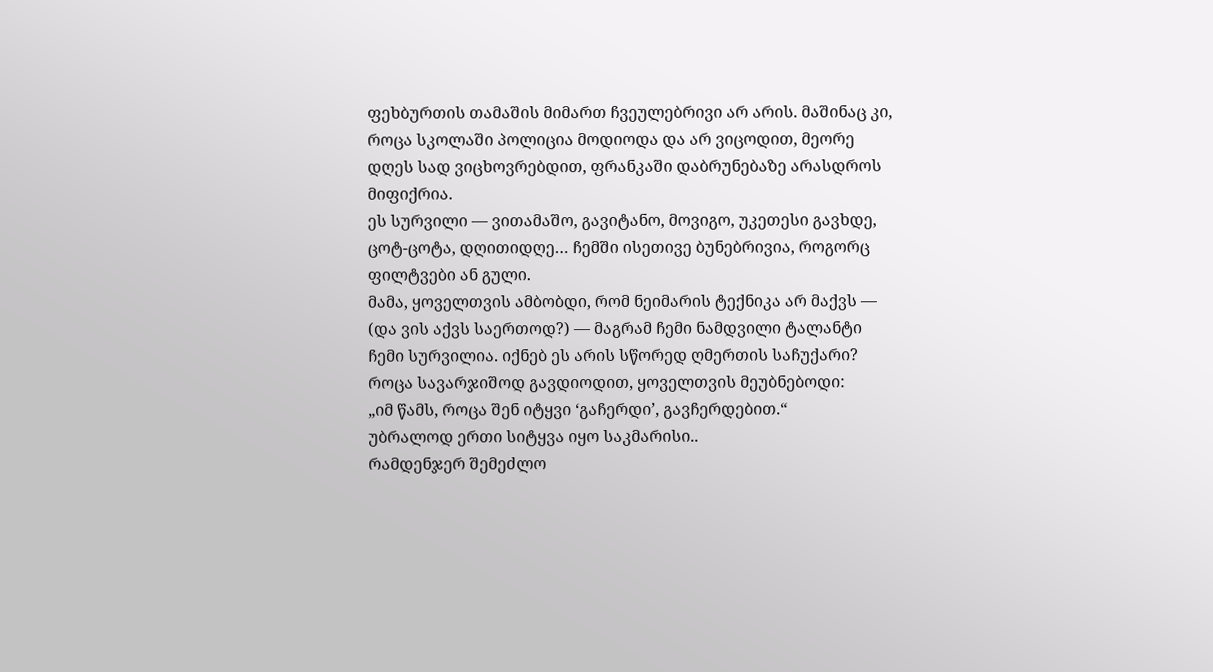ფეხბურთის თამაშის მიმართ ჩვეულებრივი არ არის. მაშინაც კი, როცა სკოლაში პოლიცია მოდიოდა და არ ვიცოდით, მეორე დღეს სად ვიცხოვრებდით, ფრანკაში დაბრუნებაზე არასდროს მიფიქრია.
ეს სურვილი — ვითამაშო, გავიტანო, მოვიგო, უკეთესი გავხდე, ცოტ-ცოტა, დღითიდღე… ჩემში ისეთივე ბუნებრივია, როგორც ფილტვები ან გული.
მამა, ყოველთვის ამბობდი, რომ ნეიმარის ტექნიკა არ მაქვს — (და ვის აქვს საერთოდ?) — მაგრამ ჩემი ნამდვილი ტალანტი ჩემი სურვილია. იქნებ ეს არის სწორედ ღმერთის საჩუქარი?
როცა სავარჯიშოდ გავდიოდით, ყოველთვის მეუბნებოდი:
„იმ წამს, როცა შენ იტყვი ‘გაჩერდი’, გავჩერდებით.“
უბრალოდ ერთი სიტყვა იყო საკმარისი..
რამდენჯერ შემეძლო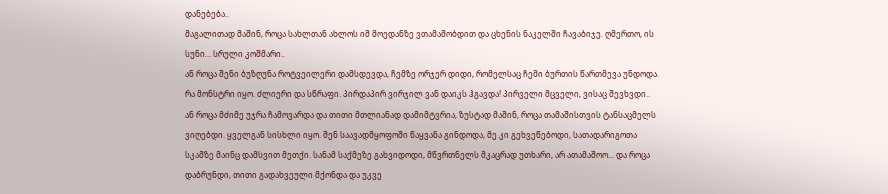დანებება..
მაგალითად მაშინ, როცა სახლთან ახლოს იმ მოედანზე ვთამაშობდით და ცხენის ნაკელში ჩავაბიჯე. ღმერთო, ის სუნი… სრული კოშმარი..
ან როცა შენი ბუზღუნა როტვეილერი დამსდევდა, ჩემზე ორჯერ დიდი, რომელსაც ჩემი ბურთის წართმევა უნდოდა. რა მონსტრი იყო. ძლიერი და სწრაფი. პირდაპირ ვირჯილ ვან დაიკს ჰგავდა! პირველი მცველი, ვისაც შევხვდი..
ან როცა მძიმე უჯრა ჩამოვარდა და თითი მთლიანად დამიმტვრია, ზუსტად მაშინ, როცა თამაშისთვის ტანსაცმელს ვიღებდი. ყველგან სისხლი იყო. შენ საავადმყოფოში წაყვანა გინდოდა, მე კი გეხვეწებოდი, სათადარიგოთა სკამზე მაინც დამსვით მეთქი. სანამ საქმეზე გახვიდოდი, მწვრთნელს მკაცრად უთხარი, არ ათამაშოო… და როცა დაბრუნდი, თითი გადახვეული მქონდა და უკვე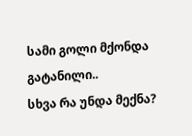სამი გოლი მქონდა გატანილი..
სხვა რა უნდა მექნა?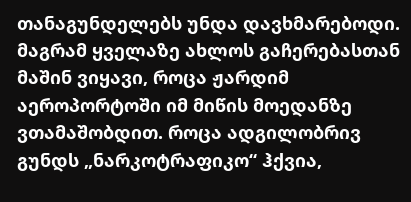თანაგუნდელებს უნდა დავხმარებოდი.
მაგრამ ყველაზე ახლოს გაჩერებასთან მაშინ ვიყავი, როცა ჟარდიმ აეროპორტოში იმ მიწის მოედანზე ვთამაშობდით. როცა ადგილობრივ გუნდს „ნარკოტრაფიკო“ ჰქვია,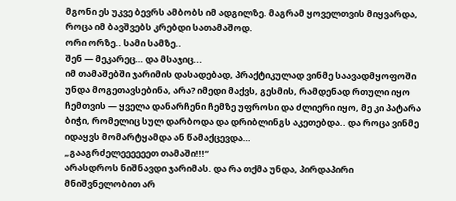მგონი ეს უკვე ბევრს ამბობს იმ ადგილზე. მაგრამ ყოველთვის მიყვარდა, როცა იმ ბავშვებს კრებდი სათამაშოდ.
ორი ორზე.. სამი სამზე..
შენ — მეკარეც… და მსაჯიც...
იმ თამაშებში ჯარიმის დასადებად, პრაქტიკულად ვინმე საავადმყოფოში უნდა მოგეთავსებინა, არა? იმედი მაქვს, გესმის, რამდენად რთული იყო ჩემთვის — ყველა დანარჩენი ჩემზე უფროსი და ძლიერი იყო, მე კი პატარა ბიჭი, რომელიც სულ დარბოდა და დრიბლინგს აკეთებდა.. და როცა ვინმე იდაყვს მომარტყამდა ან წამაქცევდა…
„გააგრძელეეეეეეთ თამაში!!!“
არასდროს ნიშნავდი ჯარიმას. და რა თქმა უნდა, პირდაპირი მნიშვნელობით არ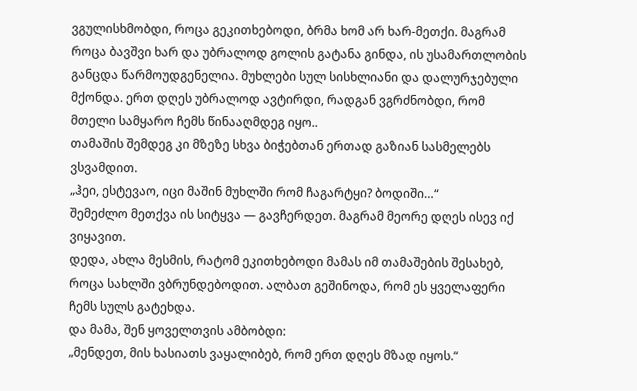ვგულისხმობდი, როცა გეკითხებოდი, ბრმა ხომ არ ხარ-მეთქი. მაგრამ როცა ბავშვი ხარ და უბრალოდ გოლის გატანა გინდა, ის უსამართლობის განცდა წარმოუდგენელია. მუხლები სულ სისხლიანი და დალურჯებული მქონდა. ერთ დღეს უბრალოდ ავტირდი, რადგან ვგრძნობდი, რომ მთელი სამყარო ჩემს წინააღმდეგ იყო..
თამაშის შემდეგ კი მზეზე სხვა ბიჭებთან ერთად გაზიან სასმელებს ვსვამდით.
„ჰეი, ესტევაო, იცი მაშინ მუხლში რომ ჩაგარტყი? ბოდიში…“
შემეძლო მეთქვა ის სიტყვა — გავჩერდეთ. მაგრამ მეორე დღეს ისევ იქ ვიყავით.
დედა, ახლა მესმის, რატომ ეკითხებოდი მამას იმ თამაშების შესახებ, როცა სახლში ვბრუნდებოდით. ალბათ გეშინოდა, რომ ეს ყველაფერი ჩემს სულს გატეხდა.
და მამა, შენ ყოველთვის ამბობდი:
„მენდეთ, მის ხასიათს ვაყალიბებ, რომ ერთ დღეს მზად იყოს.“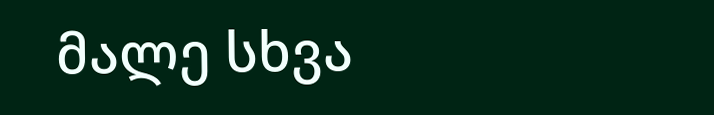მალე სხვა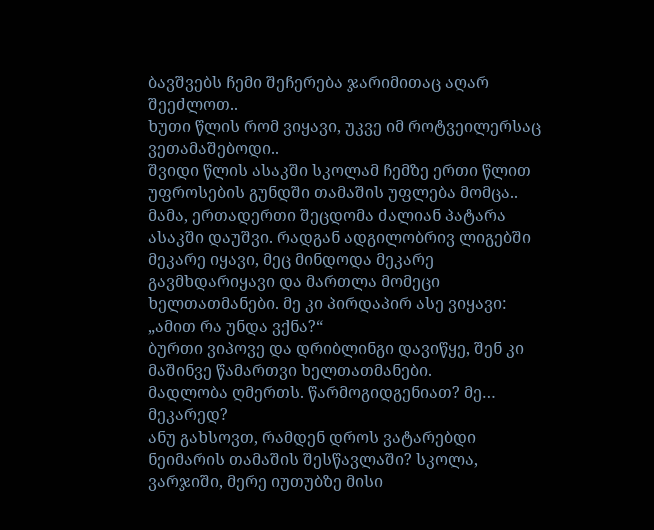ბავშვებს ჩემი შეჩერება ჯარიმითაც აღარ შეეძლოთ..
ხუთი წლის რომ ვიყავი, უკვე იმ როტვეილერსაც ვეთამაშებოდი..
შვიდი წლის ასაკში სკოლამ ჩემზე ერთი წლით უფროსების გუნდში თამაშის უფლება მომცა..
მამა, ერთადერთი შეცდომა ძალიან პატარა ასაკში დაუშვი. რადგან ადგილობრივ ლიგებში მეკარე იყავი, მეც მინდოდა მეკარე გავმხდარიყავი და მართლა მომეცი ხელთათმანები. მე კი პირდაპირ ასე ვიყავი: „ამით რა უნდა ვქნა?“
ბურთი ვიპოვე და დრიბლინგი დავიწყე, შენ კი მაშინვე წამართვი ხელთათმანები.
მადლობა ღმერთს. წარმოგიდგენიათ? მე… მეკარედ?
ანუ გახსოვთ, რამდენ დროს ვატარებდი ნეიმარის თამაშის შესწავლაში? სკოლა, ვარჯიში, მერე იუთუბზე მისი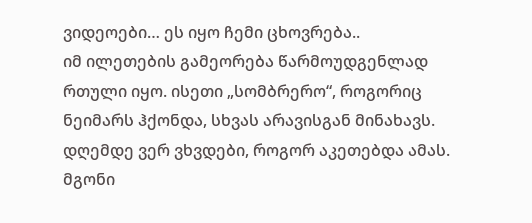ვიდეოები… ეს იყო ჩემი ცხოვრება..
იმ ილეთების გამეორება წარმოუდგენლად რთული იყო. ისეთი „სომბრერო“, როგორიც ნეიმარს ჰქონდა, სხვას არავისგან მინახავს. დღემდე ვერ ვხვდები, როგორ აკეთებდა ამას. მგონი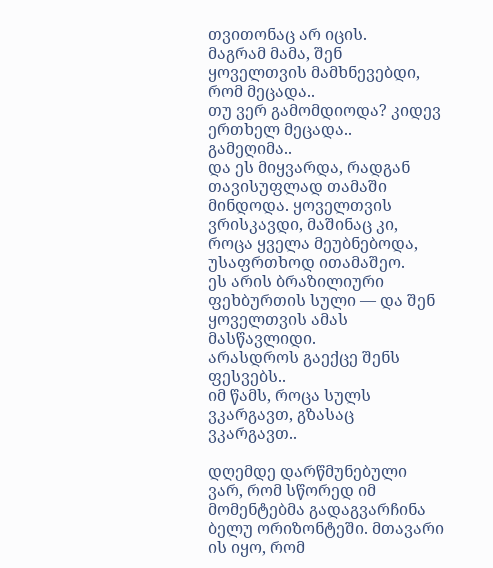თვითონაც არ იცის.
მაგრამ მამა, შენ ყოველთვის მამხნევებდი, რომ მეცადა..
თუ ვერ გამომდიოდა? კიდევ ერთხელ მეცადა..
გამეღიმა..
და ეს მიყვარდა, რადგან თავისუფლად თამაში მინდოდა. ყოველთვის ვრისკავდი, მაშინაც კი, როცა ყველა მეუბნებოდა, უსაფრთხოდ ითამაშეო.
ეს არის ბრაზილიური ფეხბურთის სული — და შენ ყოველთვის ამას მასწავლიდი.
არასდროს გაექცე შენს ფესვებს..
იმ წამს, როცა სულს ვკარგავთ, გზასაც ვკარგავთ..

დღემდე დარწმუნებული ვარ, რომ სწორედ იმ მომენტებმა გადაგვარჩინა ბელუ ორიზონტეში. მთავარი ის იყო, რომ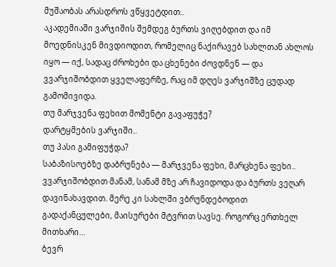მუშაობას არასდროს ვწყვეტდით..
აკადემიაში ვარჯიშის შემდეგ ბურთს ვიღებდით და იმ მოედნისკენ მივდიოდით, რომელიც ნაქირავებ სახლთან ახლოს იყო — იქ, სადაც ძროხები და ცხენები ძოვდნენ — და ვვარჯიშობდით ყველაფერზე, რაც იმ დღეს ვარჯიშზე ცუდად გამომივიდა.
თუ მარჯვენა ფეხით მომენტი გავაფუჭე?
დარტყმების ვარჯიში..
თუ პასი გამიფუჭდა?
საბაზისოებზე დაბრუნება — მარჯვენა ფეხი, მარცხენა ფეხი..
ვვარჯიშობდით მანამ, სანამ მზე არ ჩავიდოდა და ბურთს ვეღარ დავინახავდით. მერე კი სახლში ვბრუნდებოდით გადაქანცულები, მაისურები მტვრით სავსე. როგორც ერთხელ მითხარი…
ბევრ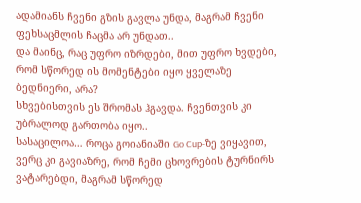ადამიანს ჩვენი გზის გავლა უნდა, მაგრამ ჩვენი ფეხსაცმლის ჩაცმა არ უნდათ..
და მაინც, რაც უფრო იზრდები, მით უფრო ხვდები, რომ სწორედ ის მომენტები იყო ყველაზე ბედნიერი, არა?
სხვებისთვის ეს შრომას ჰგავდა. ჩვენთვის კი უბრალოდ გართობა იყო..
სასაცილოა… როცა გოიანიაში Go Cup-ზე ვიყავით, ვერც კი გავიაზრე, რომ ჩემი ცხოვრების ტურნირს ვატარებდი, მაგრამ სწორედ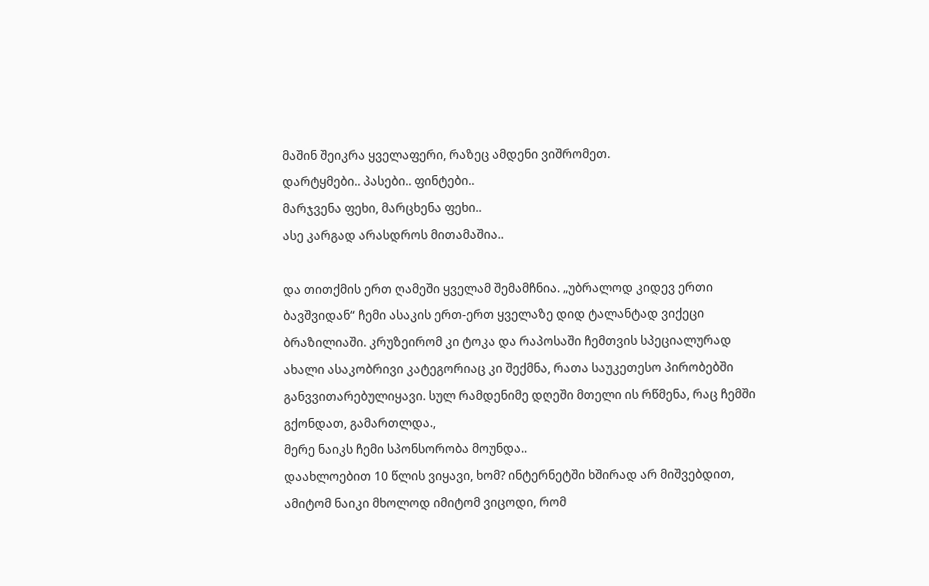მაშინ შეიკრა ყველაფერი, რაზეც ამდენი ვიშრომეთ.
დარტყმები.. პასები.. ფინტები..
მარჯვენა ფეხი, მარცხენა ფეხი..
ასე კარგად არასდროს მითამაშია..

და თითქმის ერთ ღამეში ყველამ შემამჩნია. „უბრალოდ კიდევ ერთი ბავშვიდან“ ჩემი ასაკის ერთ-ერთ ყველაზე დიდ ტალანტად ვიქეცი ბრაზილიაში. კრუზეირომ კი ტოკა და რაპოსაში ჩემთვის სპეციალურად ახალი ასაკობრივი კატეგორიაც კი შექმნა, რათა საუკეთესო პირობებში განვვითარებულიყავი. სულ რამდენიმე დღეში მთელი ის რწმენა, რაც ჩემში გქონდათ, გამართლდა.,
მერე ნაიკს ჩემი სპონსორობა მოუნდა..
დაახლოებით 10 წლის ვიყავი, ხომ? ინტერნეტში ხშირად არ მიშვებდით, ამიტომ ნაიკი მხოლოდ იმიტომ ვიცოდი, რომ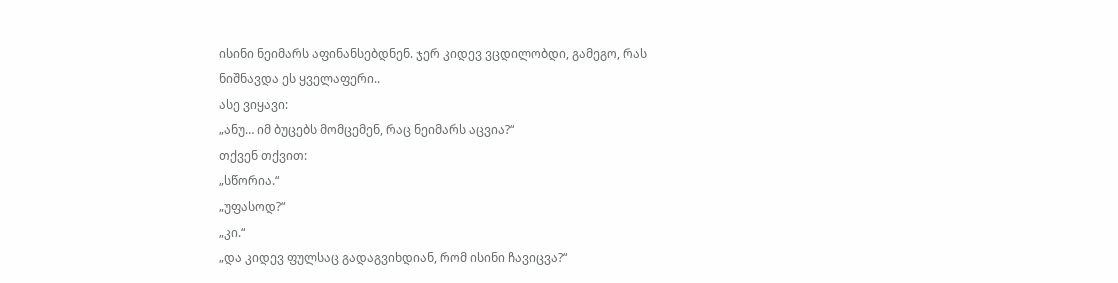ისინი ნეიმარს აფინანსებდნენ. ჯერ კიდევ ვცდილობდი, გამეგო, რას ნიშნავდა ეს ყველაფერი..
ასე ვიყავი:
„ანუ… იმ ბუცებს მომცემენ, რაც ნეიმარს აცვია?“
თქვენ თქვით:
„სწორია.“
„უფასოდ?“
„კი.“
„და კიდევ ფულსაც გადაგვიხდიან, რომ ისინი ჩავიცვა?“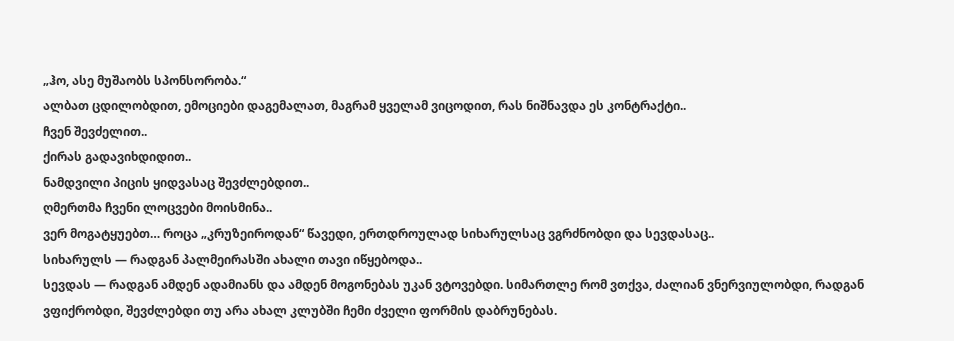„ჰო, ასე მუშაობს სპონსორობა.“
ალბათ ცდილობდით, ემოციები დაგემალათ, მაგრამ ყველამ ვიცოდით, რას ნიშნავდა ეს კონტრაქტი..
ჩვენ შევძელით..
ქირას გადავიხდიდით..
ნამდვილი პიცის ყიდვასაც შევძლებდით..
ღმერთმა ჩვენი ლოცვები მოისმინა..
ვერ მოგატყუებთ… როცა „კრუზეიროდან“ წავედი, ერთდროულად სიხარულსაც ვგრძნობდი და სევდასაც..
სიხარულს — რადგან პალმეირასში ახალი თავი იწყებოდა..
სევდას — რადგან ამდენ ადამიანს და ამდენ მოგონებას უკან ვტოვებდი. სიმართლე რომ ვთქვა, ძალიან ვნერვიულობდი, რადგან ვფიქრობდი, შევძლებდი თუ არა ახალ კლუბში ჩემი ძველი ფორმის დაბრუნებას.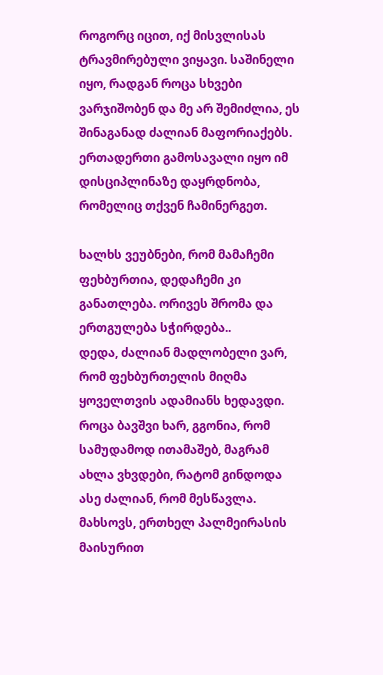როგორც იცით, იქ მისვლისას ტრავმირებული ვიყავი. საშინელი იყო, რადგან როცა სხვები ვარჯიშობენ და მე არ შემიძლია, ეს შინაგანად ძალიან მაფორიაქებს.
ერთადერთი გამოსავალი იყო იმ დისციპლინაზე დაყრდნობა, რომელიც თქვენ ჩამინერგეთ.

ხალხს ვეუბნები, რომ მამაჩემი ფეხბურთია, დედაჩემი კი განათლება. ორივეს შრომა და ერთგულება სჭირდება..
დედა, ძალიან მადლობელი ვარ, რომ ფეხბურთელის მიღმა ყოველთვის ადამიანს ხედავდი. როცა ბავშვი ხარ, გგონია, რომ სამუდამოდ ითამაშებ, მაგრამ ახლა ვხვდები, რატომ გინდოდა ასე ძალიან, რომ მესწავლა.
მახსოვს, ერთხელ პალმეირასის მაისურით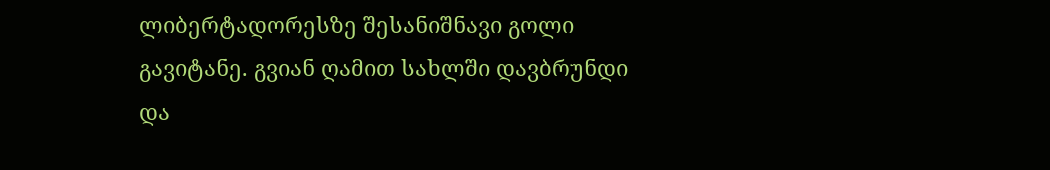ლიბერტადორესზე შესანიშნავი გოლი გავიტანე. გვიან ღამით სახლში დავბრუნდი და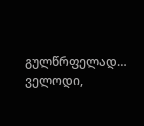გულწრფელად… ველოდი,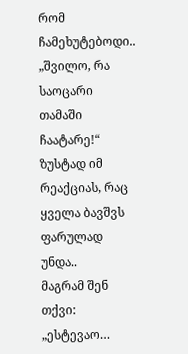რომ ჩამეხუტებოდი..
„შვილო, რა საოცარი თამაში ჩაატარე!“
ზუსტად იმ რეაქციას, რაც ყველა ბავშვს ფარულად უნდა..
მაგრამ შენ თქვი:
„ესტევაო…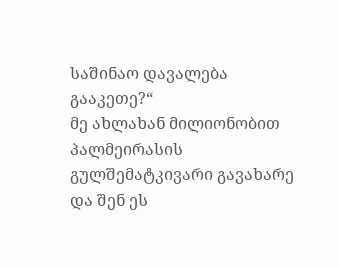საშინაო დავალება გააკეთე?“
მე ახლახან მილიონობით პალმეირასის გულშემატკივარი გავახარე და შენ ეს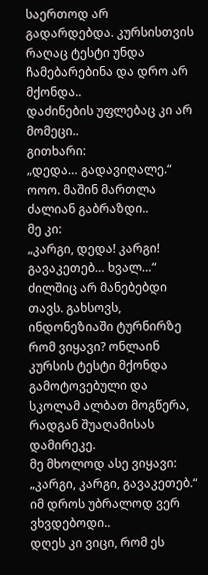საერთოდ არ გადარდებდა. კურსისთვის რაღაც ტესტი უნდა ჩამებარებინა და დრო არ მქონდა..
დაძინების უფლებაც კი არ მომეცი..
გითხარი:
„დედა… გადავიღალე.“
ოოო. მაშინ მართლა ძალიან გაბრაზდი..
მე კი:
„კარგი, დედა! კარგი! გავაკეთებ… ხვალ…“
ძილშიც არ მანებებდი თავს. გახსოვს, ინდონეზიაში ტურნირზე რომ ვიყავი? ონლაინ კურსის ტესტი მქონდა გამოტოვებული და სკოლამ ალბათ მოგწერა, რადგან შუაღამისას დამირეკე.
მე მხოლოდ ასე ვიყავი:
„კარგი, კარგი, გავაკეთებ.“
იმ დროს უბრალოდ ვერ ვხვდებოდი..
დღეს კი ვიცი, რომ ეს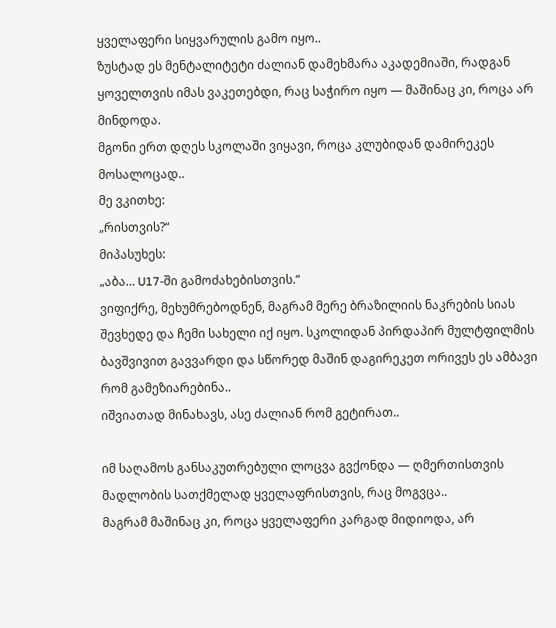ყველაფერი სიყვარულის გამო იყო..
ზუსტად ეს მენტალიტეტი ძალიან დამეხმარა აკადემიაში, რადგან ყოველთვის იმას ვაკეთებდი, რაც საჭირო იყო — მაშინაც კი, როცა არ მინდოდა.
მგონი ერთ დღეს სკოლაში ვიყავი, როცა კლუბიდან დამირეკეს მოსალოცად..
მე ვკითხე:
„რისთვის?“
მიპასუხეს:
„აბა… U17-ში გამოძახებისთვის.“
ვიფიქრე, მეხუმრებოდნენ, მაგრამ მერე ბრაზილიის ნაკრების სიას შევხედე და ჩემი სახელი იქ იყო. სკოლიდან პირდაპირ მულტფილმის ბავშვივით გავვარდი და სწორედ მაშინ დაგირეკეთ ორივეს ეს ამბავი რომ გამეზიარებინა..
იშვიათად მინახავს, ასე ძალიან რომ გეტირათ..

იმ საღამოს განსაკუთრებული ლოცვა გვქონდა — ღმერთისთვის მადლობის სათქმელად ყველაფრისთვის, რაც მოგვცა..
მაგრამ მაშინაც კი, როცა ყველაფერი კარგად მიდიოდა, არ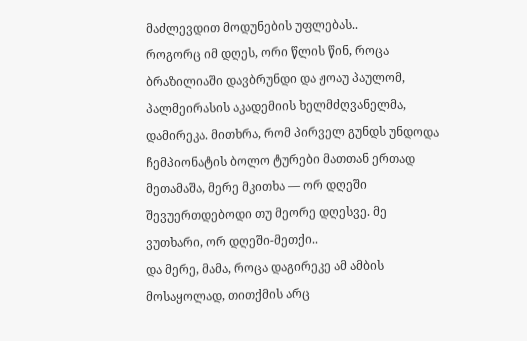მაძლევდით მოდუნების უფლებას..
როგორც იმ დღეს, ორი წლის წინ, როცა ბრაზილიაში დავბრუნდი და ჟოაუ პაულომ, პალმეირასის აკადემიის ხელმძღვანელმა, დამირეკა. მითხრა, რომ პირველ გუნდს უნდოდა ჩემპიონატის ბოლო ტურები მათთან ერთად მეთამაშა, მერე მკითხა — ორ დღეში შევუერთდებოდი თუ მეორე დღესვე. მე ვუთხარი, ორ დღეში-მეთქი..
და მერე, მამა, როცა დაგირეკე ამ ამბის მოსაყოლად, თითქმის არც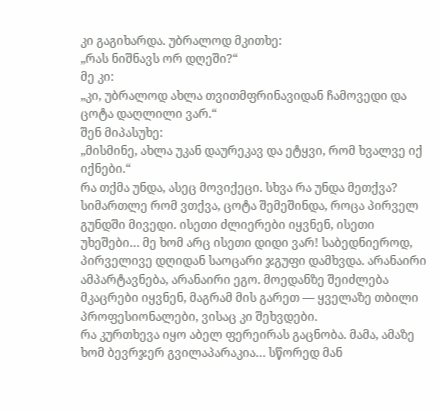კი გაგიხარდა. უბრალოდ მკითხე:
„რას ნიშნავს ორ დღეში?“
მე კი:
„კი, უბრალოდ ახლა თვითმფრინავიდან ჩამოვედი და ცოტა დაღლილი ვარ.“
შენ მიპასუხე:
„მისმინე, ახლა უკან დაურეკავ და ეტყვი, რომ ხვალვე იქ იქნები.“
რა თქმა უნდა, ასეც მოვიქეცი. სხვა რა უნდა მეთქვა?
სიმართლე რომ ვთქვა, ცოტა შემეშინდა, როცა პირველ გუნდში მივედი. ისეთი ძლიერები იყვნენ, ისეთი უხეშები… მე ხომ არც ისეთი დიდი ვარ! საბედნიეროდ, პირველივე დღიდან საოცარი ჯგუფი დამხვდა. არანაირი ამპარტავნება, არანაირი ეგო. მოედანზე შეიძლება მკაცრები იყვნენ, მაგრამ მის გარეთ — ყველაზე თბილი პროფესიონალები, ვისაც კი შეხვდები.
რა კურთხევა იყო აბელ ფერეირას გაცნობა. მამა, ამაზე ხომ ბევრჯერ გვილაპარაკია… სწორედ მან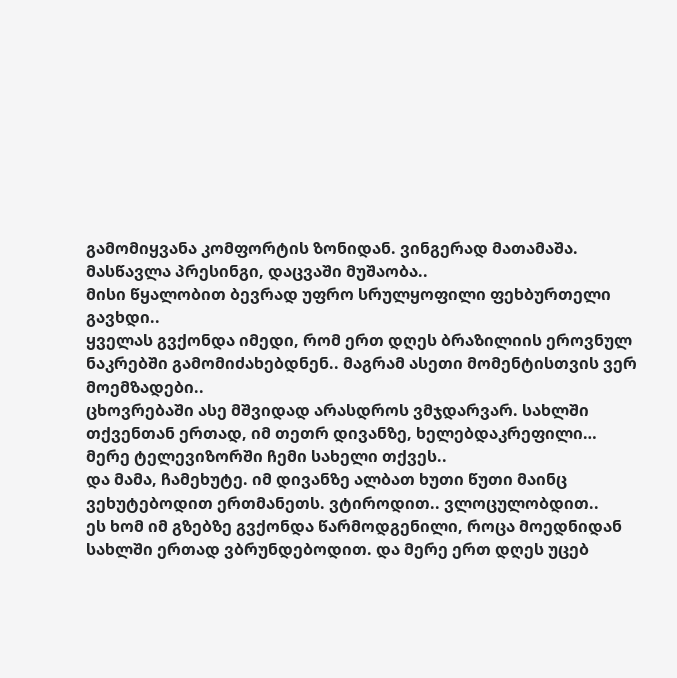გამომიყვანა კომფორტის ზონიდან. ვინგერად მათამაშა. მასწავლა პრესინგი, დაცვაში მუშაობა..
მისი წყალობით ბევრად უფრო სრულყოფილი ფეხბურთელი გავხდი..
ყველას გვქონდა იმედი, რომ ერთ დღეს ბრაზილიის ეროვნულ ნაკრებში გამომიძახებდნენ.. მაგრამ ასეთი მომენტისთვის ვერ მოემზადები..
ცხოვრებაში ასე მშვიდად არასდროს ვმჯდარვარ. სახლში თქვენთან ერთად, იმ თეთრ დივანზე, ხელებდაკრეფილი… მერე ტელევიზორში ჩემი სახელი თქვეს..
და მამა, ჩამეხუტე. იმ დივანზე ალბათ ხუთი წუთი მაინც ვეხუტებოდით ერთმანეთს. ვტიროდით.. ვლოცულობდით..
ეს ხომ იმ გზებზე გვქონდა წარმოდგენილი, როცა მოედნიდან სახლში ერთად ვბრუნდებოდით. და მერე ერთ დღეს უცებ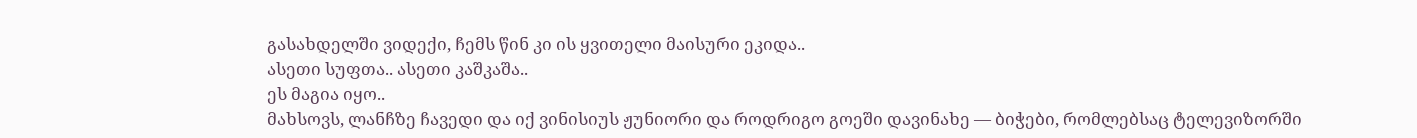გასახდელში ვიდექი, ჩემს წინ კი ის ყვითელი მაისური ეკიდა..
ასეთი სუფთა.. ასეთი კაშკაშა..
ეს მაგია იყო..
მახსოვს, ლანჩზე ჩავედი და იქ ვინისიუს ჟუნიორი და როდრიგო გოეში დავინახე — ბიჭები, რომლებსაც ტელევიზორში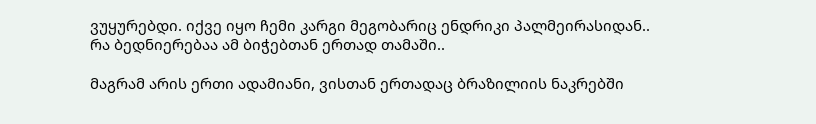ვუყურებდი. იქვე იყო ჩემი კარგი მეგობარიც ენდრიკი პალმეირასიდან..
რა ბედნიერებაა ამ ბიჭებთან ერთად თამაში..

მაგრამ არის ერთი ადამიანი, ვისთან ერთადაც ბრაზილიის ნაკრებში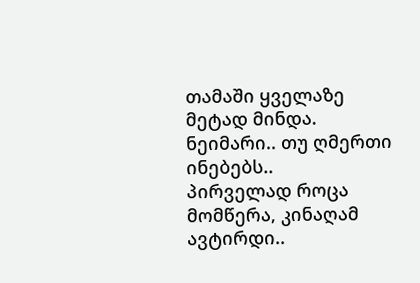თამაში ყველაზე მეტად მინდა. ნეიმარი.. თუ ღმერთი ინებებს..
პირველად როცა მომწერა, კინაღამ ავტირდი..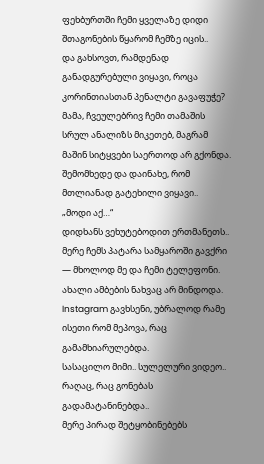ფეხბურთში ჩემი ყველაზე დიდი შთაგონების წყარომ ჩემზე იცის..
და გახსოვთ, რამდენად განადგურებული ვიყავი, როცა კორინთიასთან პენალტი გავაფუჭე?
მამა, ჩვეულებრივ ჩემი თამაშის სრულ ანალიზს მიკეთებ, მაგრამ მაშინ სიტყვები საერთოდ არ გქონდა. შემომხედე და დაინახე, რომ მთლიანად გატეხილი ვიყავი..
„მოდი აქ…“
დიდხანს ვეხუტებოდით ერთმანეთს..
მერე ჩემს პატარა სამყაროში გავქრი — მხოლოდ მე და ჩემი ტელეფონი. ახალი ამბების ნახვაც არ მინდოდა. Instagram გავხსენი, უბრალოდ რამე ისეთი რომ მეპოვა, რაც გამამხიარულებდა.
სასაცილო მიმი.. სულელური ვიდეო..
რაღაც, რაც გონებას გადამატანინებდა..
მერე პირად შეტყობინებებს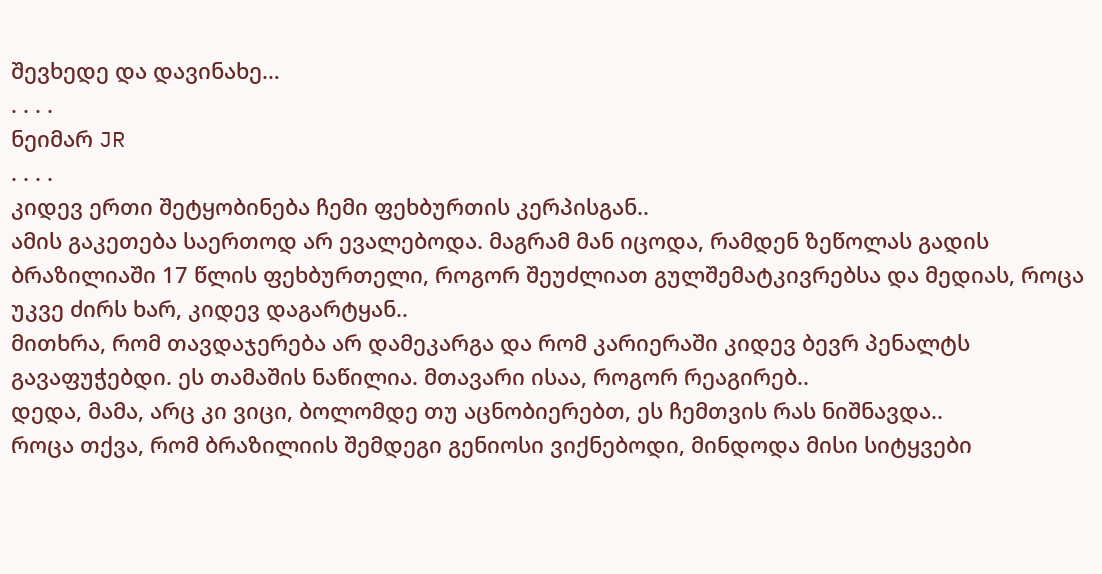შევხედე და დავინახე…
. . . .
ნეიმარ JR
. . . .
კიდევ ერთი შეტყობინება ჩემი ფეხბურთის კერპისგან..
ამის გაკეთება საერთოდ არ ევალებოდა. მაგრამ მან იცოდა, რამდენ ზეწოლას გადის ბრაზილიაში 17 წლის ფეხბურთელი, როგორ შეუძლიათ გულშემატკივრებსა და მედიას, როცა უკვე ძირს ხარ, კიდევ დაგარტყან..
მითხრა, რომ თავდაჯერება არ დამეკარგა და რომ კარიერაში კიდევ ბევრ პენალტს გავაფუჭებდი. ეს თამაშის ნაწილია. მთავარი ისაა, როგორ რეაგირებ..
დედა, მამა, არც კი ვიცი, ბოლომდე თუ აცნობიერებთ, ეს ჩემთვის რას ნიშნავდა..
როცა თქვა, რომ ბრაზილიის შემდეგი გენიოსი ვიქნებოდი, მინდოდა მისი სიტყვები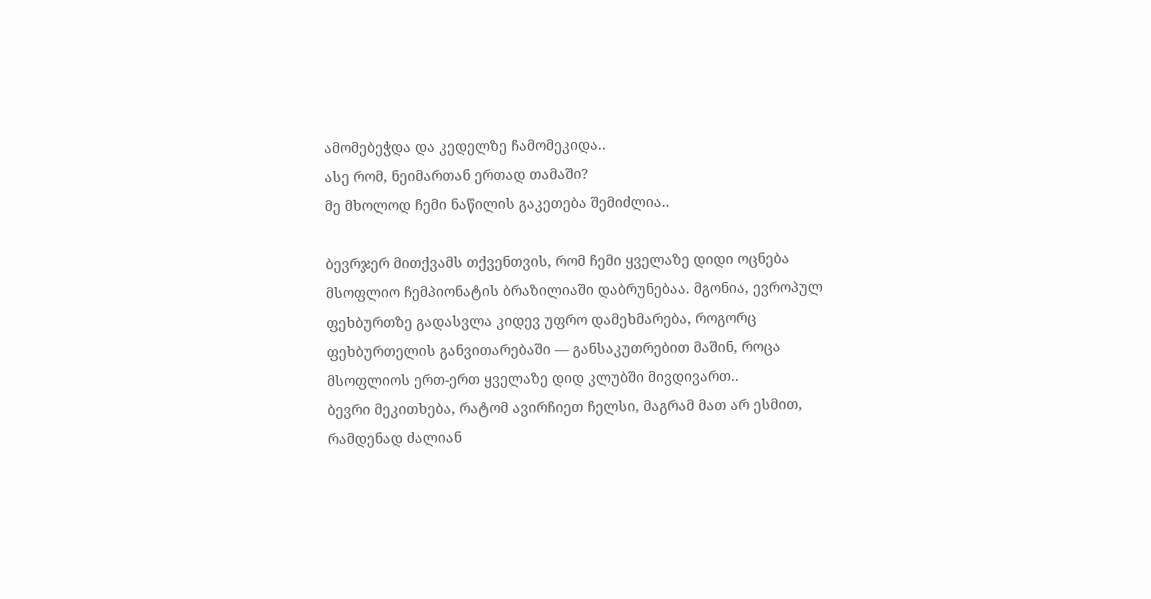ამომებეჭდა და კედელზე ჩამომეკიდა..
ასე რომ, ნეიმართან ერთად თამაში?
მე მხოლოდ ჩემი ნაწილის გაკეთება შემიძლია..

ბევრჯერ მითქვამს თქვენთვის, რომ ჩემი ყველაზე დიდი ოცნება მსოფლიო ჩემპიონატის ბრაზილიაში დაბრუნებაა. მგონია, ევროპულ ფეხბურთზე გადასვლა კიდევ უფრო დამეხმარება, როგორც ფეხბურთელის განვითარებაში — განსაკუთრებით მაშინ, როცა მსოფლიოს ერთ-ერთ ყველაზე დიდ კლუბში მივდივართ..
ბევრი მეკითხება, რატომ ავირჩიეთ ჩელსი, მაგრამ მათ არ ესმით, რამდენად ძალიან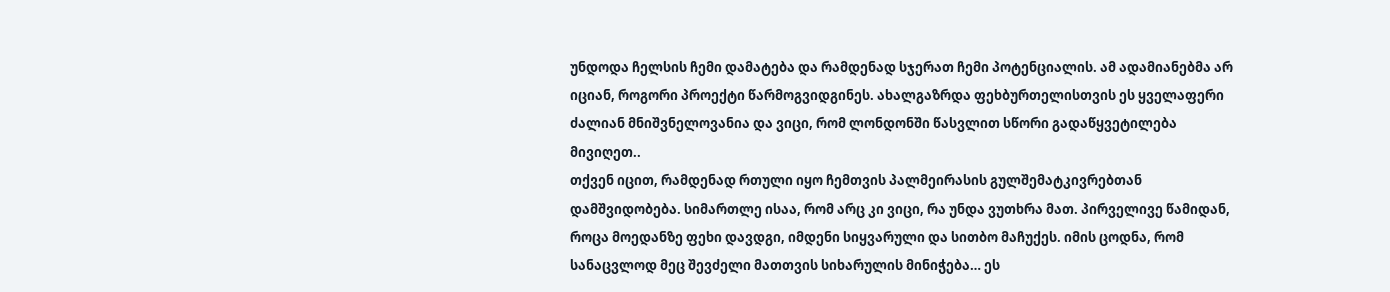უნდოდა ჩელსის ჩემი დამატება და რამდენად სჯერათ ჩემი პოტენციალის. ამ ადამიანებმა არ იციან, როგორი პროექტი წარმოგვიდგინეს. ახალგაზრდა ფეხბურთელისთვის ეს ყველაფერი ძალიან მნიშვნელოვანია და ვიცი, რომ ლონდონში წასვლით სწორი გადაწყვეტილება მივიღეთ..
თქვენ იცით, რამდენად რთული იყო ჩემთვის პალმეირასის გულშემატკივრებთან დამშვიდობება. სიმართლე ისაა, რომ არც კი ვიცი, რა უნდა ვუთხრა მათ. პირველივე წამიდან, როცა მოედანზე ფეხი დავდგი, იმდენი სიყვარული და სითბო მაჩუქეს. იმის ცოდნა, რომ სანაცვლოდ მეც შევძელი მათთვის სიხარულის მინიჭება… ეს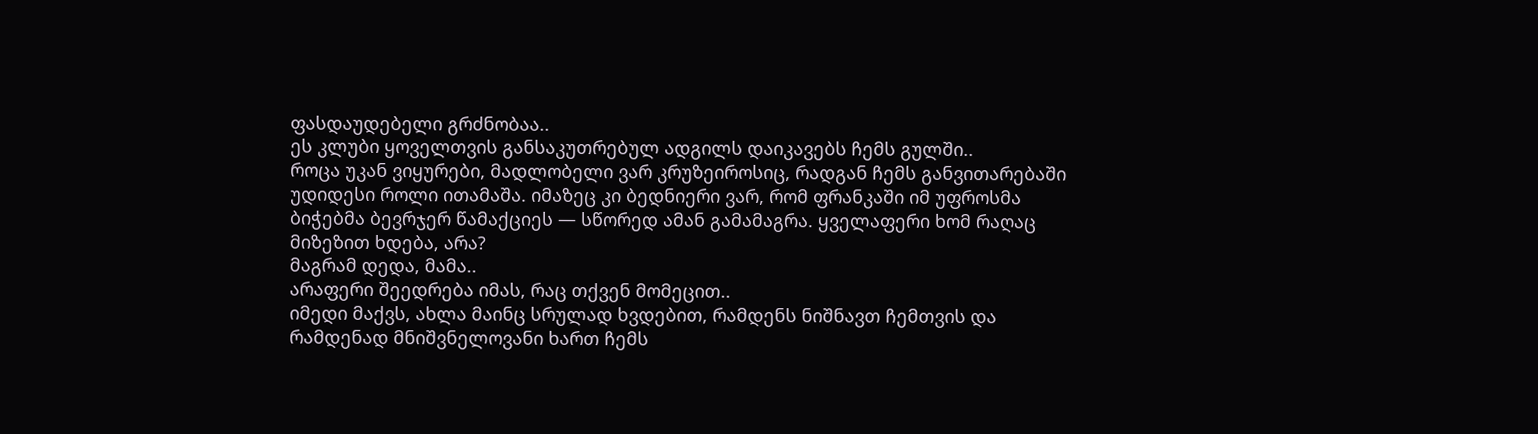ფასდაუდებელი გრძნობაა..
ეს კლუბი ყოველთვის განსაკუთრებულ ადგილს დაიკავებს ჩემს გულში..
როცა უკან ვიყურები, მადლობელი ვარ კრუზეიროსიც, რადგან ჩემს განვითარებაში უდიდესი როლი ითამაშა. იმაზეც კი ბედნიერი ვარ, რომ ფრანკაში იმ უფროსმა ბიჭებმა ბევრჯერ წამაქციეს — სწორედ ამან გამამაგრა. ყველაფერი ხომ რაღაც მიზეზით ხდება, არა?
მაგრამ დედა, მამა..
არაფერი შეედრება იმას, რაც თქვენ მომეცით..
იმედი მაქვს, ახლა მაინც სრულად ხვდებით, რამდენს ნიშნავთ ჩემთვის და რამდენად მნიშვნელოვანი ხართ ჩემს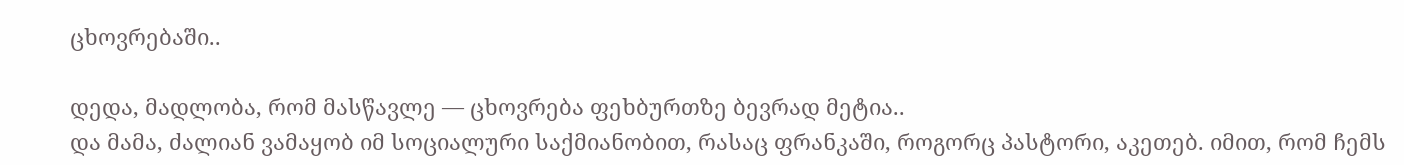ცხოვრებაში..

დედა, მადლობა, რომ მასწავლე — ცხოვრება ფეხბურთზე ბევრად მეტია..
და მამა, ძალიან ვამაყობ იმ სოციალური საქმიანობით, რასაც ფრანკაში, როგორც პასტორი, აკეთებ. იმით, რომ ჩემს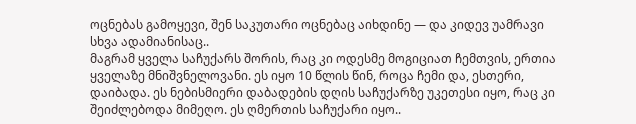ოცნებას გამოყევი, შენ საკუთარი ოცნებაც აიხდინე — და კიდევ უამრავი სხვა ადამიანისაც..
მაგრამ ყველა საჩუქარს შორის, რაც კი ოდესმე მოგიციათ ჩემთვის, ერთია ყველაზე მნიშვნელოვანი. ეს იყო 10 წლის წინ, როცა ჩემი და, ესთერი, დაიბადა. ეს ნებისმიერი დაბადების დღის საჩუქარზე უკეთესი იყო, რაც კი შეიძლებოდა მიმეღო. ეს ღმერთის საჩუქარი იყო..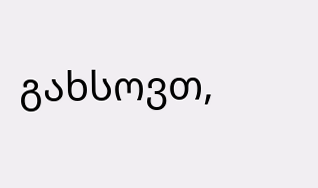გახსოვთ,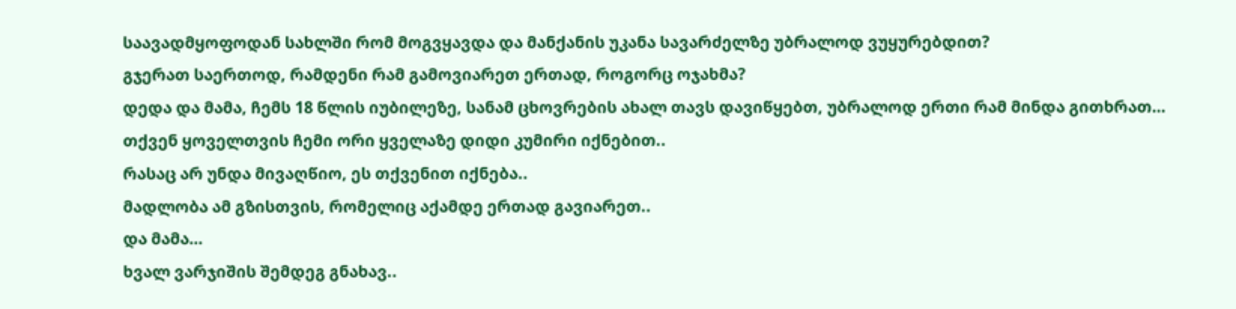საავადმყოფოდან სახლში რომ მოგვყავდა და მანქანის უკანა სავარძელზე უბრალოდ ვუყურებდით?
გჯერათ საერთოდ, რამდენი რამ გამოვიარეთ ერთად, როგორც ოჯახმა?
დედა და მამა, ჩემს 18 წლის იუბილეზე, სანამ ცხოვრების ახალ თავს დავიწყებთ, უბრალოდ ერთი რამ მინდა გითხრათ…
თქვენ ყოველთვის ჩემი ორი ყველაზე დიდი კუმირი იქნებით..
რასაც არ უნდა მივაღწიო, ეს თქვენით იქნება..
მადლობა ამ გზისთვის, რომელიც აქამდე ერთად გავიარეთ..
და მამა…
ხვალ ვარჯიშის შემდეგ გნახავ..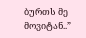ბურთს მე მოვიტან..”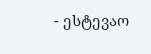- ესტევაო